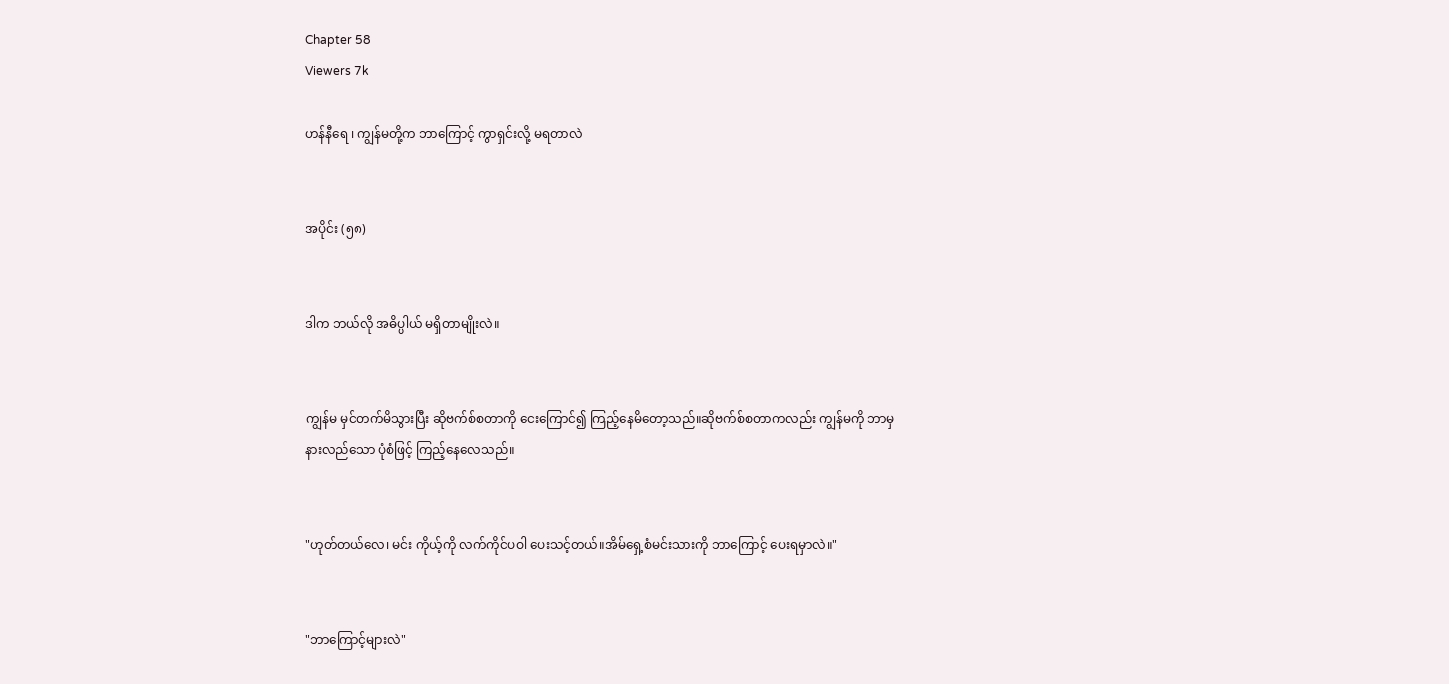Chapter 58
Viewers 7k

ဟန်နီရေ ၊ ကျွန်မတို့က ဘာကြောင့် ကွာရှင်းလို့ မရတာလဲ


အပိုင်း (၅၈)


ဒါက ဘယ်လို အဓိပ္ပါယ် မရှိတာမျိုးလဲ။


ကျွန်မ မှင်တက်မိသွားပြီး ဆိုဗက်စ်စတာကို ငေးကြောင်၍ ကြည့်နေမိတော့သည်။ဆိုဗက်စ်စတာကလည်း ကျွန်မကို ဘာမှ နားလည်သော ပုံစံဖြင့် ကြည့်နေလေသည်။


"ဟုတ်တယ်လေ၊ မင်း ကိုယ့်ကို လက်ကိုင်ပဝါ ပေးသင့်တယ်။အိမ်ရှေ့စံမင်းသားကို ဘာကြောင့် ပေးရမှာလဲ။"


"ဘာကြောင့်များလဲ"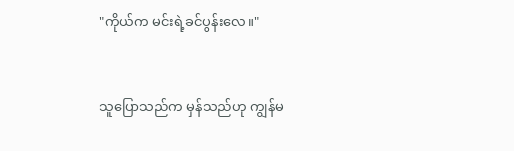"ကိုယ်က မင်းရဲ့ခင်ပွန်းလေ။"


သူပြောသည်က မှန်သည်ဟု ကျွန်မ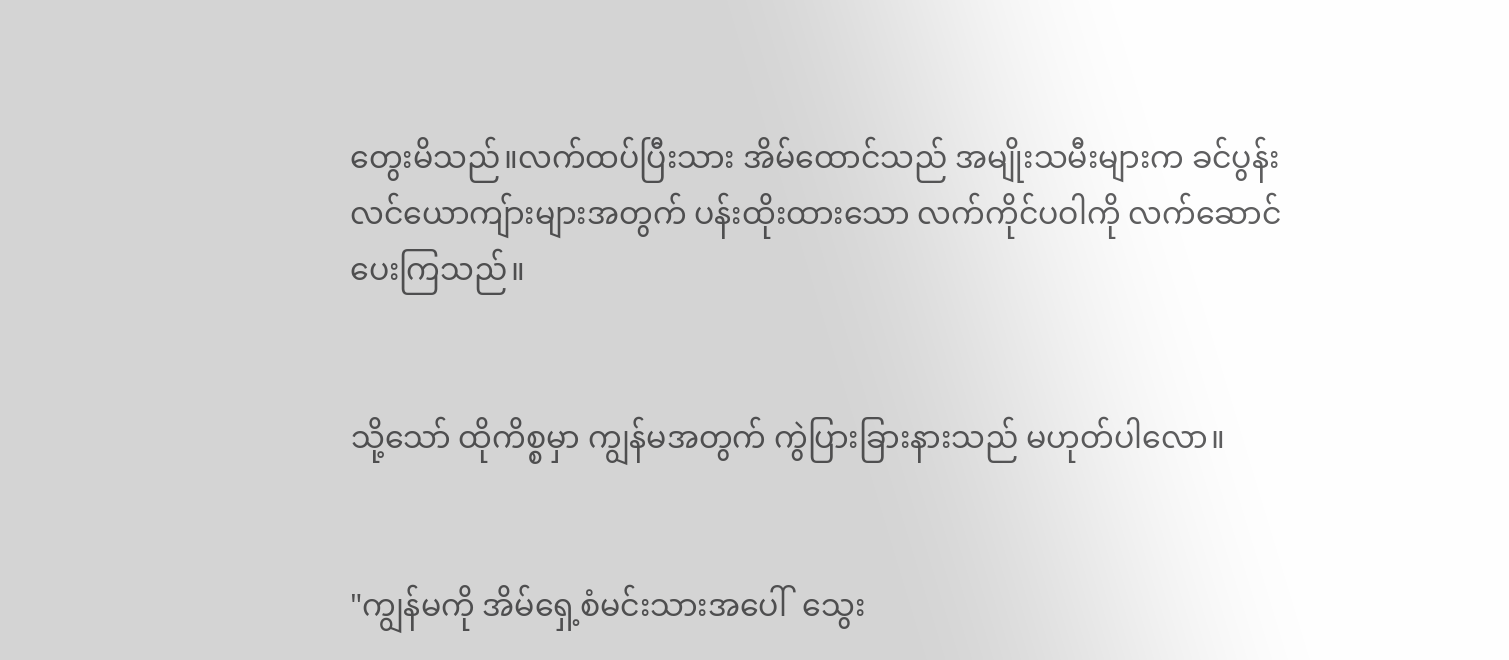တွေးမိသည်။လက်ထပ်ပြီးသား အိမ်ထောင်သည် အမျိုးသမီးများက ခင်ပွန်းလင်ယောကျ်ားများအတွက် ပန်းထိုးထားသော လက်ကိုင်ပဝါကို လက်ဆောင်ပေးကြသည်။


သို့သော် ထိုကိစ္စမှာ ကျွန်မအတွက် ကွဲပြားခြားနားသည် မဟုတ်ပါလော။


"ကျွန်မကို အိမ်ရှေ့စံမင်းသားအပေါ်  သွေး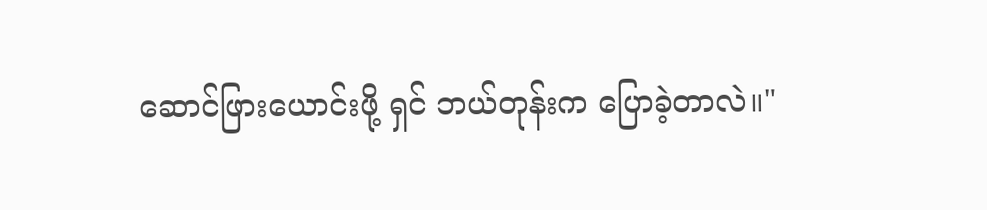ဆောင်ဖြားယောင်းဖို့ ရှင် ဘယ်တုန်းက ပြောခဲ့တာလဲ။"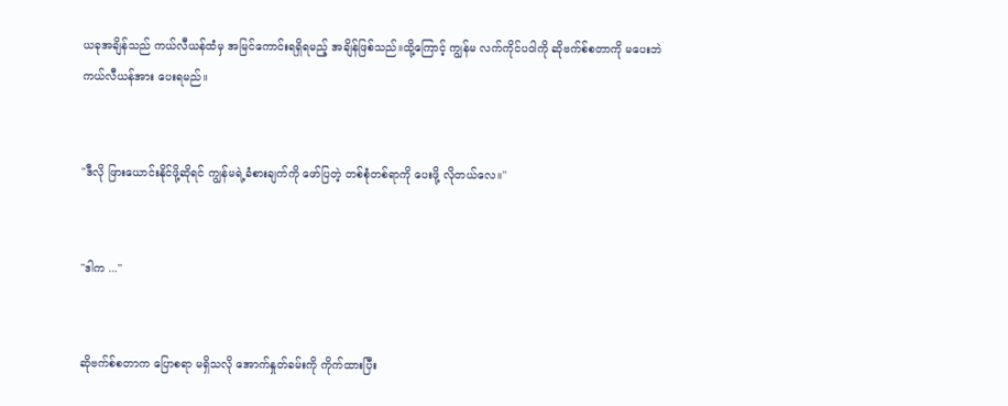ယခုအချိန်သည် ကယ်လီယန်ထံမှ အမြင်ကောင်းရရှိရမည့် အချိန်ဖြစ်သည်။ထို့ကြောင့် ကျွန်မ လက်ကိုင်ပဝါကို ဆိုဗက်စ်စတာကို မပေးဘဲ ကယ်လီယန်အား ပေးရမည်။


"ဒီလို ဖြားယောင်းနိုင်ဖို့ဆိုရင် ကျွန်မရဲ့ခံစားချက်ကို ဖော်ပြတဲ့ တစ်စုံတစ်ရာကို ပေးဖို့ လိုတယ်လေ။"


"ဒါက ..."


ဆိုဗက်စ်စတာက ပြောစရာ မရှိသလို အောက်နှုတ်ခမ်းကို ကိုက်ထားပြီး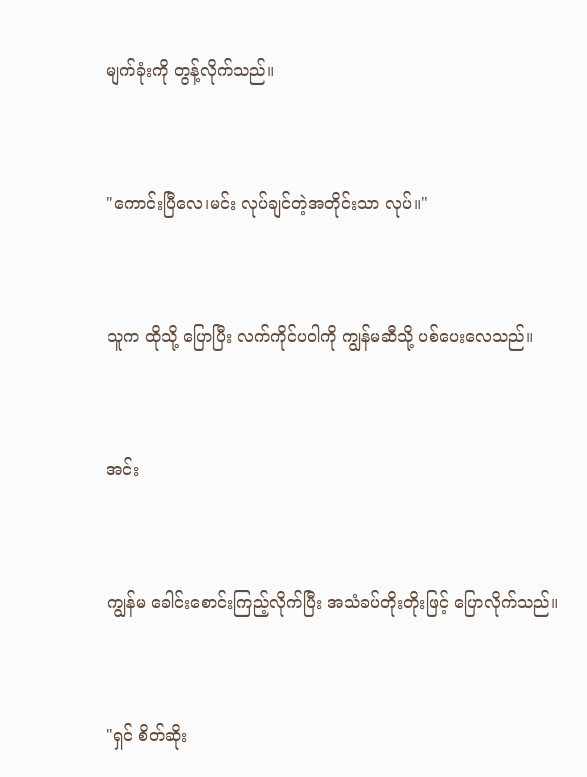မျက်ခုံးကို တွန့်လိုက်သည်။


"ကောင်းပြီလေ၊မင်း လုပ်ချင်တဲ့အတိုင်းသာ လုပ်။"


သူက ထိုသို့ ပြောပြီး လက်ကိုင်ပဝါကို ကျွန်မဆီသို့ ပစ်ပေးလေသည်။


အင်း


ကျွန်မ ခေါင်းစောင်းကြည့်လိုက်ပြီး အသံခပ်တိုးတိုးဖြင့် ပြောလိုက်သည်။


"ရှင် စိတ်ဆိုး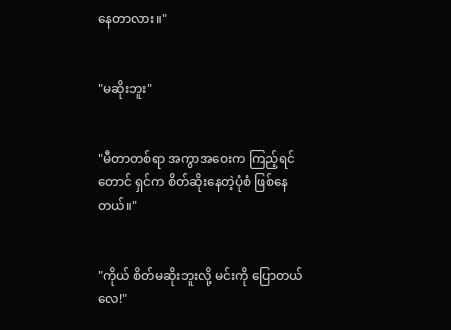နေတာလား။"


"မဆိုးဘူး"


"မီတာတစ်ရာ အကွာအဝေးက ကြည့်ရင်တောင် ရှင်က စိတ်ဆိုးနေတဲ့ပုံစံ ဖြစ်နေတယ်။"


"ကိုယ် စိတ်မဆိုးဘူးလို့ မင်းကို ပြောတယ်လေ!"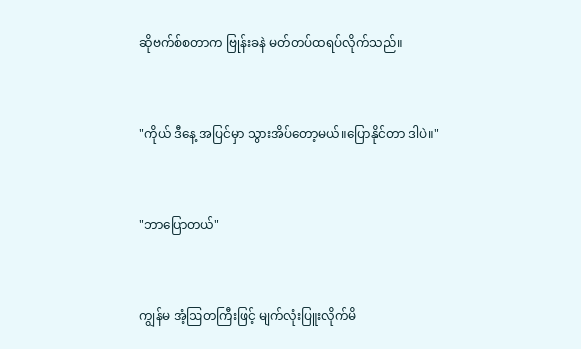ဆိုဗက်စ်စတာက ဗြုန်းခနဲ မတ်တပ်ထရပ်လိုက်သည်။


"ကိုယ် ဒီနေ့ အပြင်မှာ သွားအိပ်တော့မယ်။ပြောနိုင်တာ ဒါပဲ။"


"ဘာပြောတယ်"


ကျွန်မ အံ့ဩတကြီးဖြင့် မျက်လုံးပြူးလိုက်မိ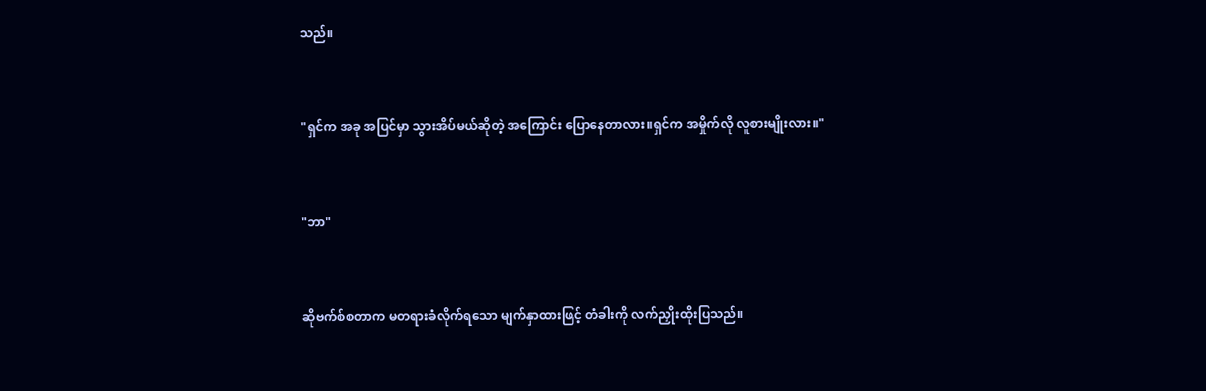သည်။


"ရှင်က အခု အပြင်မှာ သွားအိပ်မယ်ဆိုတဲ့ အကြောင်း ပြောနေတာလား။ရှင်က အမှိုက်လို လူစားမျိုးလား။"


"ဘာ"


ဆိုဗက်စ်စတာက မတရားခံလိုက်ရသော မျက်နှာထားဖြင့် တံခါးကို လက်ညှိုးထိုးပြသည်။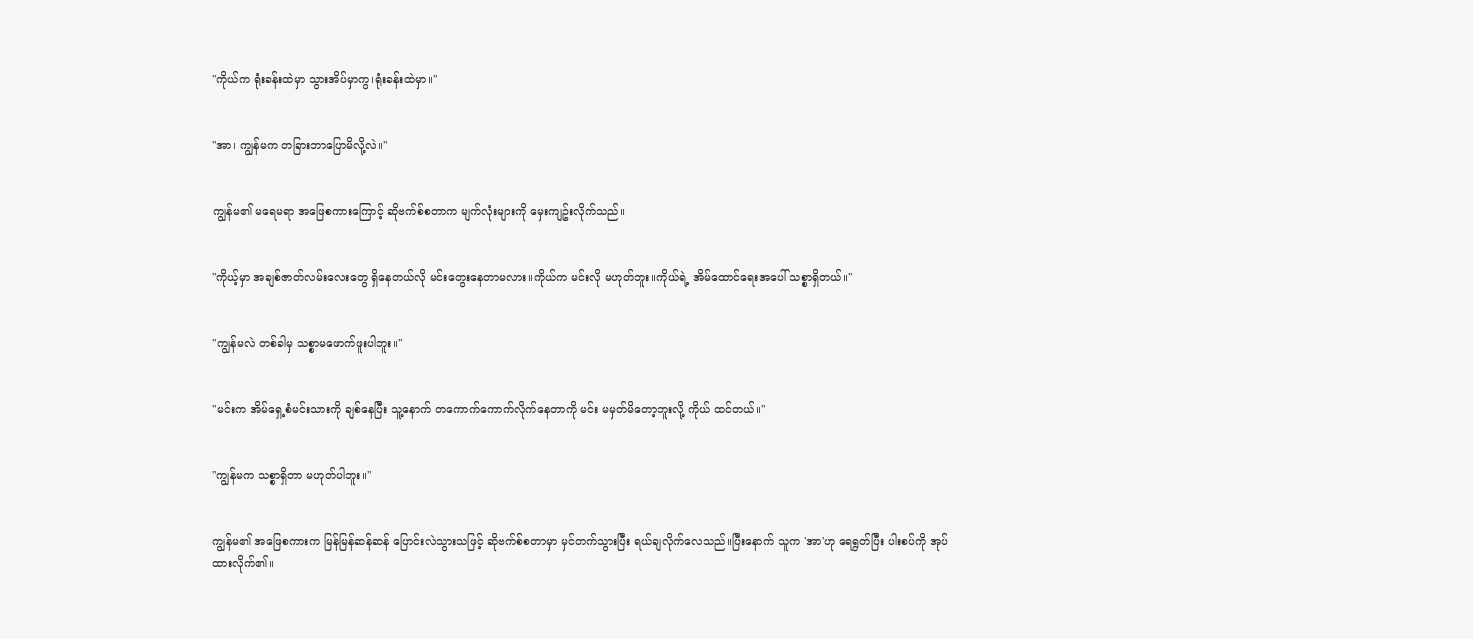"ကိုယ်က ရုံးခန်းထဲမှာ သွားအိပ်မှာကွ၊ရုံးခန်းထဲမှာ။"


"အာ၊ ကျွန်မက တခြားဘာပြောမိလို့လဲ။"


ကျွန်မ၏ မရေမရာ အဖြေစကားကြောင့် ဆိုဗက်စ်စတာက မျက်လုံးများကို မှေးကျဥ်းလိုက်သည်။


"ကိုယ့်မှာ အချစ်ဇာတ်လမ်းလေးတွေ ရှိနေတယ်လို မင်းတွေးနေတာမလား။ကိုယ်က မင်းလို မဟုတ်ဘူး။ကိုယ်ရဲ့ အိမ်ထောင်ရေးအပေါ် သစ္စာရှိတယ်။"


"ကျွန်မလဲ တစ်ခါမှ သစ္စာမဖောက်ဖူးပါဘူး။"


"မင်းက အိမ်ရှေ့စံမင်းသားကို ချစ်နေပြီး သူ့နောက် တကောက်ကောက်လိုက်နေတာကို မင်း မမှတ်မိတော့ဘူးလို့ ကိုယ် ထင်တယ်။"


"ကျွန်မက သစ္စာရှိတာ မဟုတ်ပါဘူး။"


ကျွန်မ၏ အဖြေစကားက မြန်မြန်ဆန်ဆန် ပြောင်းလဲသွားသဖြင့် ဆိုဗက်စ်စတာမှာ မှင်တက်သွားပြီး ရယ်ချလိုက်လေသည်။ပြီးနောက် သူက 'အာ'ဟု ရေရွတ်ပြီး ပါးစပ်ကို အုပ်ထားလိုက်၏။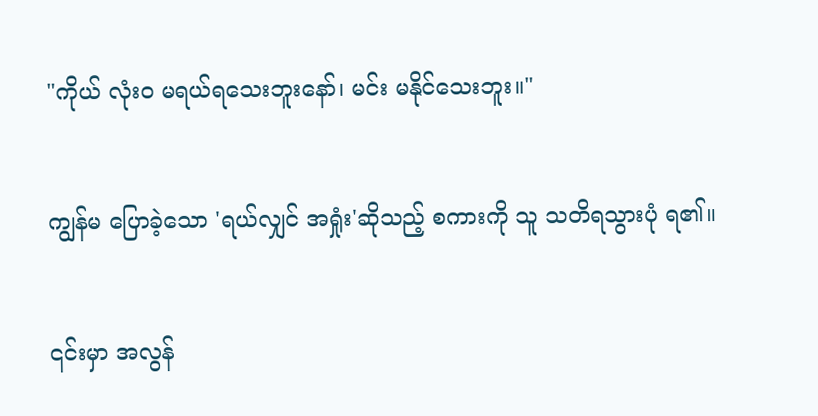"ကိုယ် လုံးဝ မရယ်ရသေးဘူးနော်၊ မင်း မနိုင်သေးဘူး။"


ကျွန်မ ပြောခဲ့သော 'ရယ်လျှင် အရှုံး'ဆိုသည့် စကားကို သူ သတိရသွားပုံ ရ၏။


၎င်းမှာ အလွန်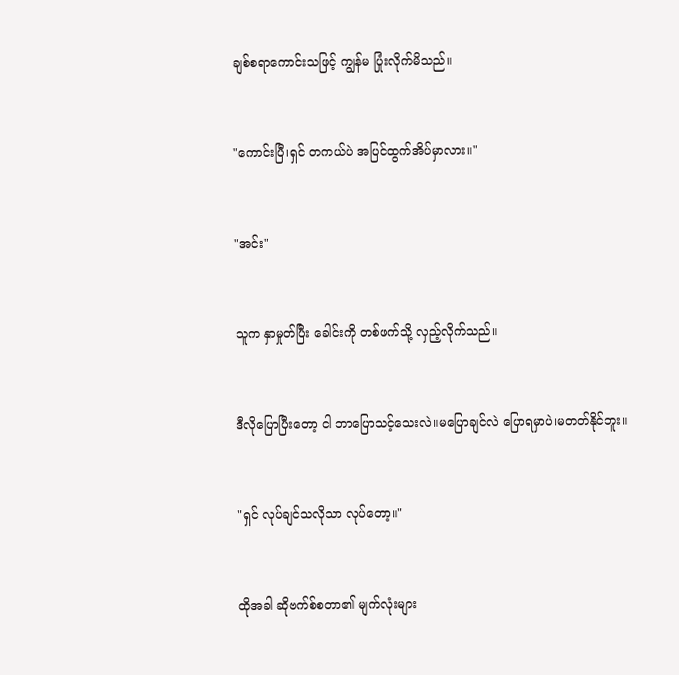ချစ်စရာကောင်းသဖြင့် ကျွန်မ ပြုံးလိုက်မိသည်။


"ကောင်းပြီ၊ရှင် တကယ်ပဲ အပြင်ထွက်အိပ်မှာလား။"


"အင်း"


သူက နှာမှုတ်ပြီး ခေါင်းကို တစ်ဖက်သို့ လှည့်လိုက်သည်။


ဒီလိုပြောပြီးတော့ ငါ ဘာပြောသင့်သေးလဲ။မပြောချင်လဲ ပြောရမှာပဲ၊မတတ်နိုင်ဘူး။


"ရှင် လုပ်ချင်သလိုသာ လုပ်တော့။"


ထိုအခါ ဆိုဗက်စ်စတာ၏ မျက်လုံးများ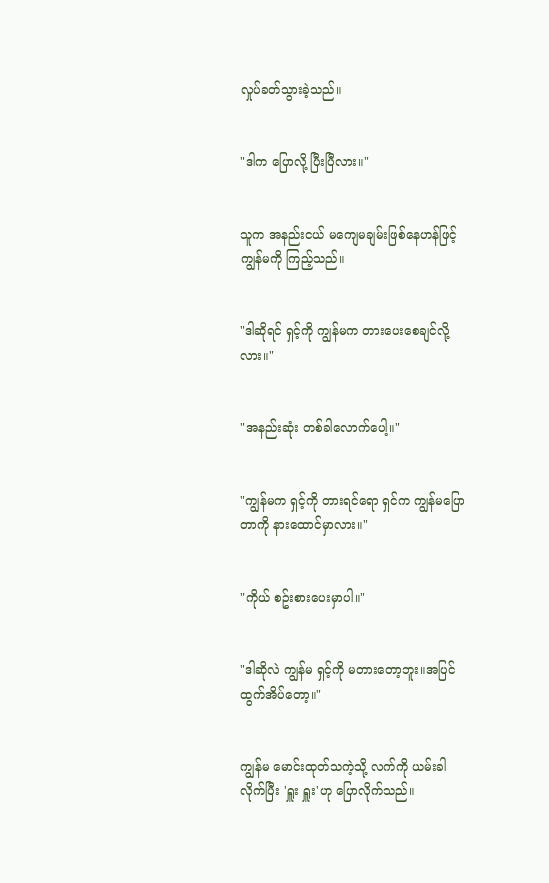လှုပ်ခတ်သွားခဲ့သည်။


"ဒါက ပြောလို့ ပြီးပြီလား။"


သူက အနည်းငယ် မကျေမချမ်းဖြစ်နေဟန်ဖြင့် ကျွန်မကို ကြည့်သည်။


"ဒါဆိုရင် ရှင့်ကို ကျွန်မက တားပေးစေချင်လို့လား။"


"အနည်းဆုံး တစ်ခါလောက်ပေါ့။"


"ကျွန်မက ရှင့်ကို တားရင်ရော ရှင်က ကျွန်မပြောတာကို နားထောင်မှာလား။"


"ကိုယ် စဥ်းစားပေးမှာပါ။"


"ဒါဆိုလဲ ကျွန်မ ရှင့်ကို မတားတော့ဘူး။အပြင်ထွက်အိပ်တော့။"


ကျွန်မ မောင်းထုတ်သကဲ့သို့ လက်ကို ယမ်းခါလိုက်ပြီး 'ရှူး ရှူး'ဟု ပြောလိုက်သည်။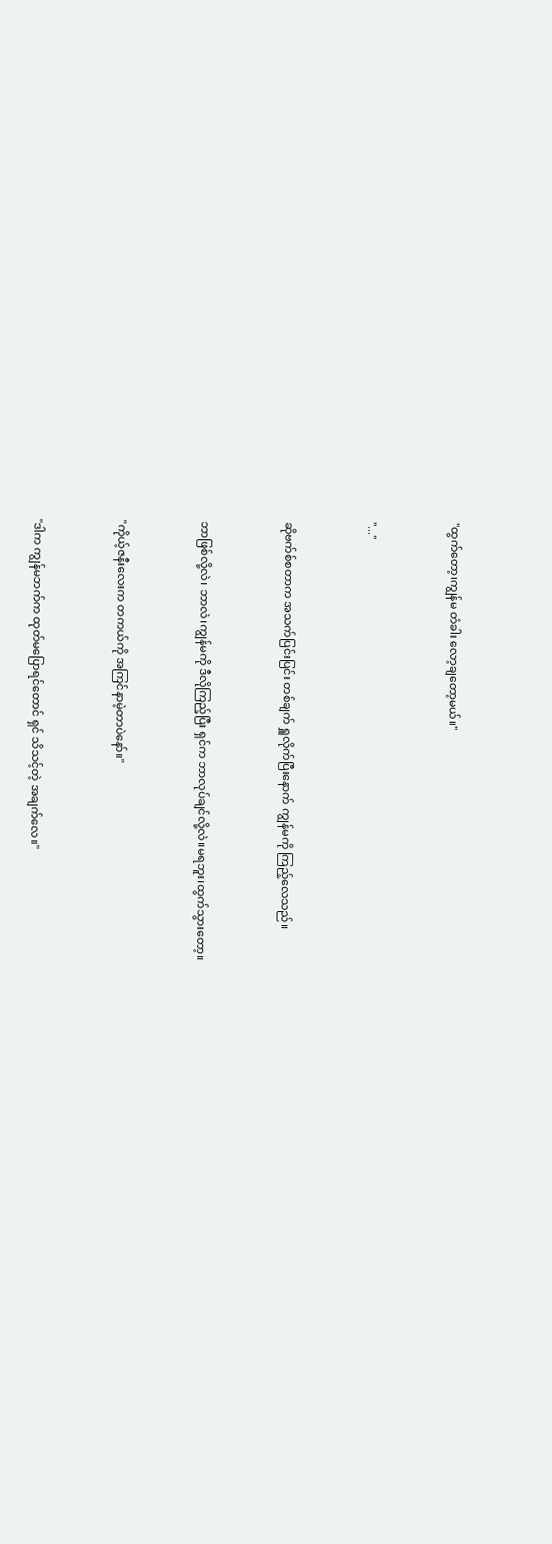"ထွက်တော့၊ကျွန်မ တံခါး လော့ချတော့မယ်။"


"..."


ဆိုဗက်စ်စတာက အသက်ပြင်းပြင်း တစ်ချက် ရှူလိုက်ပြီးနောက် ကျွန်မကို ကြည့်လေသည်။


ဘာဖြစ်လို့လဲ၊ ဘာလဲ၊ကျွန်မကို ဒီလိုကြည့်ပြီး ရှင်က ဘာလုပ်ချင်လို့လဲ။မရဘူး၊ထွက်သွားတော့။


"ကိုယ့်ဇနီးလေးက တကယ်ကို အကြင်နာမဲ့တာပဲနော်။"


"ဒါက ကျွန်မဘက်က ထုတ်မပြောရင်တောင် ရှင် သိသင့်တဲ့ အချက်လေ။"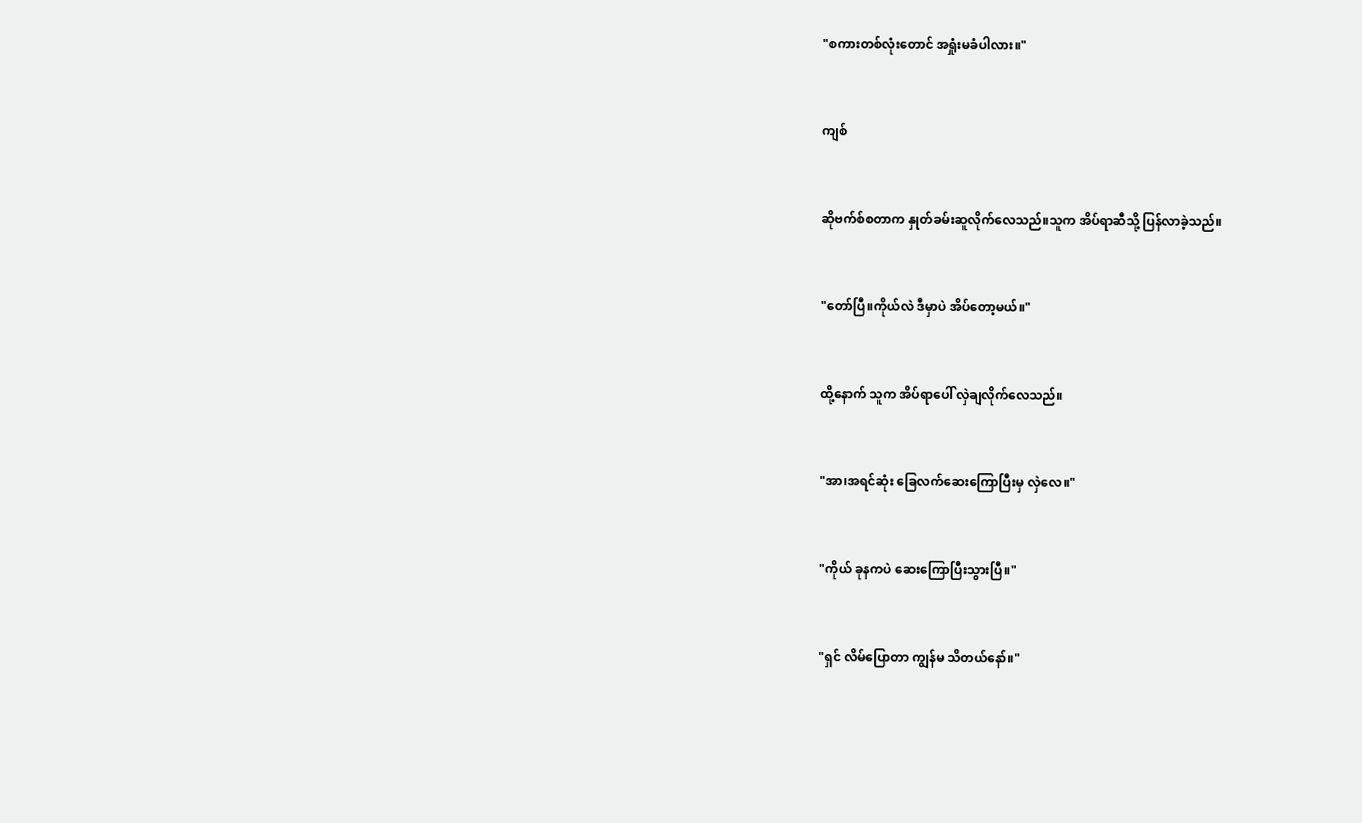"စကားတစ်လုံးတောင် အရှုံးမခံပါလား။"


ကျစ်


ဆိုဗက်စ်စတာက နှုတ်ခမ်းဆူလိုက်လေသည်။သူက အိပ်ရာဆီသို့ ပြန်လာခဲ့သည်။


"တော်ပြီ။ကိုယ်လဲ ဒီမှာပဲ အိပ်တော့မယ်။"


ထို့နောက် သူက အိပ်ရာပေါ် လှဲချလိုက်လေသည်။


"အာ၊အရင်ဆုံး ခြေလက်ဆေးကြောပြီးမှ လှဲလေ။"


"ကိုယ် ခုနကပဲ ဆေးကြောပြီးသွားပြီ။"


"ရှင် လိမ်ပြောတာ ကျွန်မ သိတယ်နော်။"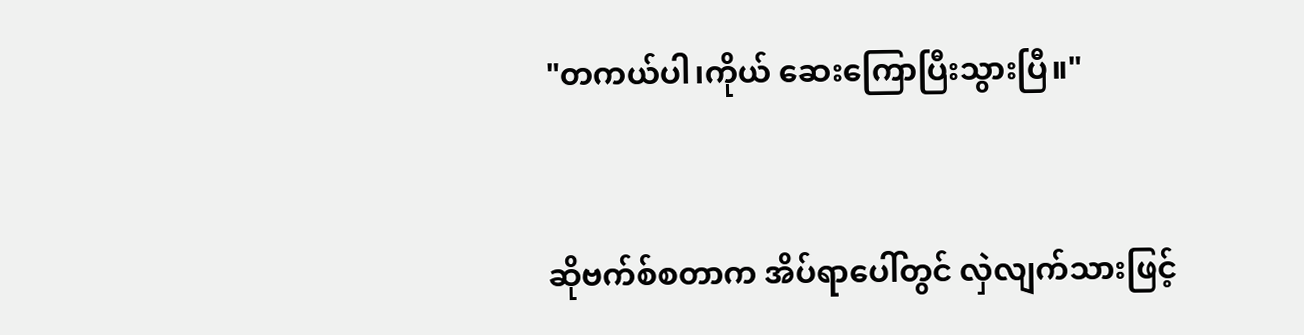"တကယ်ပါ၊ကိုယ် ဆေးကြောပြီးသွားပြီ။"


ဆိုဗက်စ်စတာက အိပ်ရာပေါ်တွင် လှဲလျက်သားဖြင့်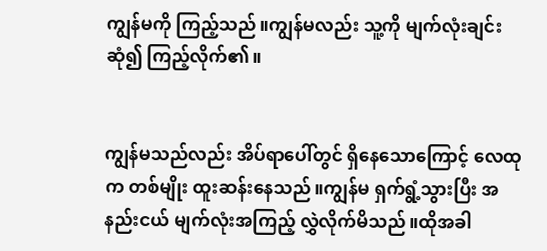ကျွန်မကို ကြည့်သည်။ကျွန်မလည်း သူ့ကို မျက်လုံးချင်း ဆုံ၍ ကြည့်လိုက်၏။


ကျွန်မသည်လည်း အိပ်ရာပေါ်တွင် ရှိနေသောကြောင့် လေထုက တစ်မျိုး ထူးဆန်းနေသည်။ကျွန်မ ရှက်ရွံ့သွားပြီး အနည်းငယ် မျက်လုံးအကြည့် လွှဲလိုက်မိသည်။ထိုအခါ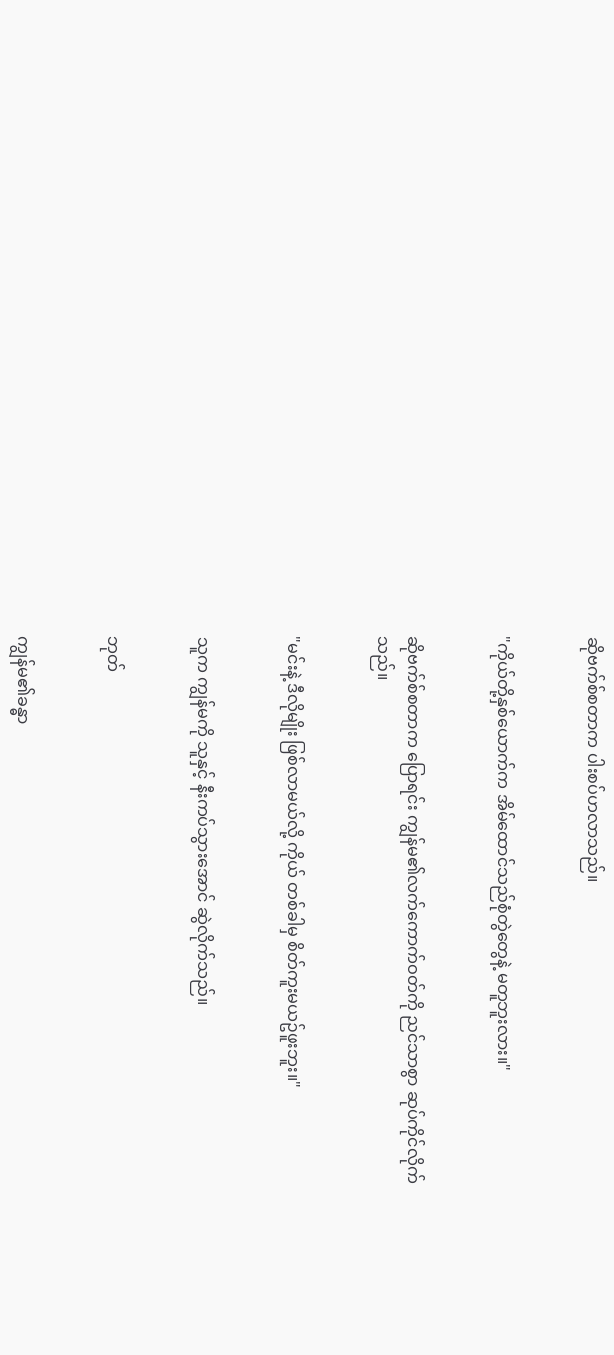ဆိုဗက်စ်စတာက ပါးစပ်ဟလာသည်။


"ကိုယ်တို့နှစ်ယောက်က အိမ်ထောင်သည်စုံတွဲတွေနဲ့ မတူဘူးလား။"


ဆိုဗက်စ်စတာက ပြောရင်း ကျွန်မ၏လက်ကောက်ဝတ်ကို ညင်သာစွာ ဆုပ်ကိုင်လိုက်သည်။


"မင်းနဲ့ ဒီလိုမျိုး ဖြစ်လာမယ်လို့ ကိုယ် တစ်ခါမှ စိတ်ကူးမယဥ်ဖူးဘူး။"


သူက ကျွန်မကို သူနှင့် နီးကပ်သွားအောင် ဆွဲလိုက်သည်။


ဘုတ်


ကျွန်မ၏ခန္ဓာ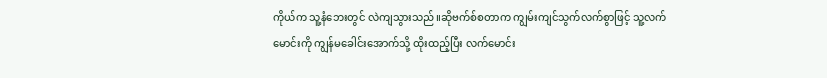ကိုယ်က သူ့နံဘေးတွင် လဲကျသွားသည်။ဆိုဗက်စ်စတာက ကျွမ်းကျင်သွက်လက်စွာဖြင့် သူ့လက်မောင်းကို ကျွန်မခေါင်းအောက်သို့ ထိုးထည့်ပြီး လက်မောင်း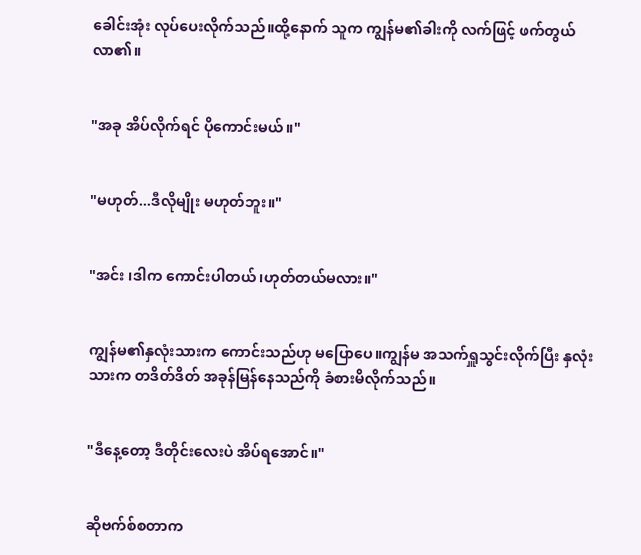ခေါင်းအုံး လုပ်ပေးလိုက်သည်။ထို့နောက် သူက ကျွန်မ၏ခါးကို လက်ဖြင့် ဖက်တွယ်လာ၏။


"အခု အိပ်လိုက်ရင် ပိုကောင်းမယ်။"


"မဟုတ်...ဒီလိုမျိုး မဟုတ်ဘူး။"


"အင်း ၊ဒါက ကောင်းပါတယ်၊ဟုတ်တယ်မလား။"


ကျွန်မ၏နှလုံးသားက ကောင်းသည်ဟု မပြောပေ။ကျွန်မ အသက်ရှူသွင်းလိုက်ပြီး နှလုံးသားက တဒိတ်ဒိတ် အခုန်မြန်နေသည်ကို ခံစားမိလိုက်သည်။


"ဒီနေ့တော့ ဒီတိုင်းလေးပဲ အိပ်ရအောင်။"


ဆိုဗက်စ်စတာက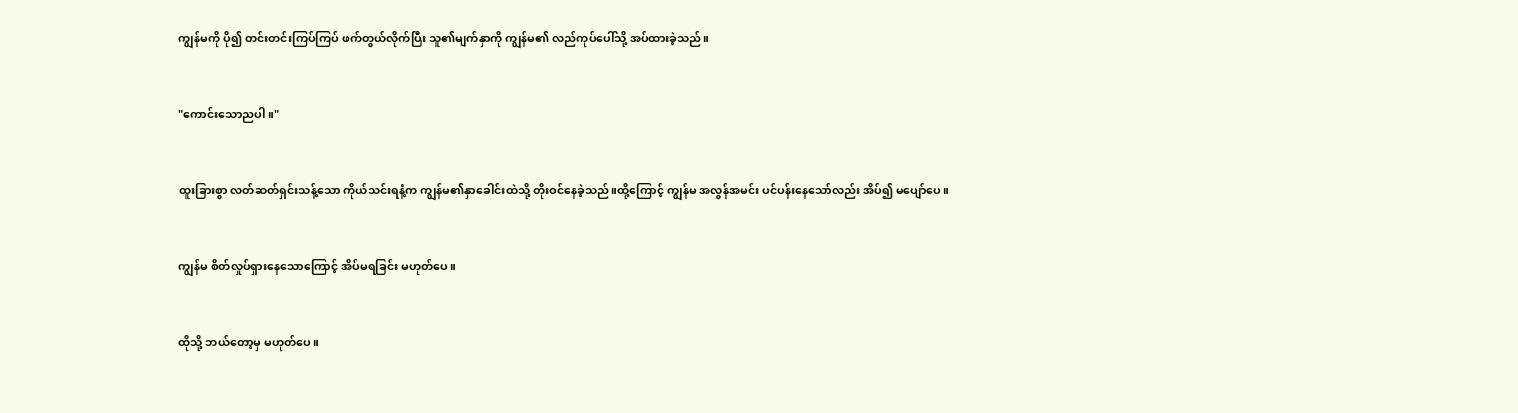ကျွန်မကို ပို၍ တင်းတင်းကြပ်ကြပ် ဖက်တွယ်လိုက်ပြီး သူ၏မျက်နှာကို ကျွန်မ၏ လည်ကုပ်ပေါ်သို့ အပ်ထားခဲ့သည်။


"ကောင်းသောညပါ။"


ထူးခြားစွာ လတ်ဆတ်ရှင်းသန့်သော ကိုယ်သင်းရနံ့က ကျွန်မ၏နှာခေါင်းထဲသို့ တိုးဝင်နေခဲ့သည်။ထို့ကြောင့် ကျွန်မ အလွန်အမင်း ပင်ပန်းနေသော်လည်း အိပ်၍ မပျော်ပေ။


ကျွန်မ စိတ်လှုပ်ရှားနေသောကြောင့် အိပ်မရခြင်း မဟုတ်ပေ။


ထိုသို့ ဘယ်တော့မှ မဟုတ်ပေ။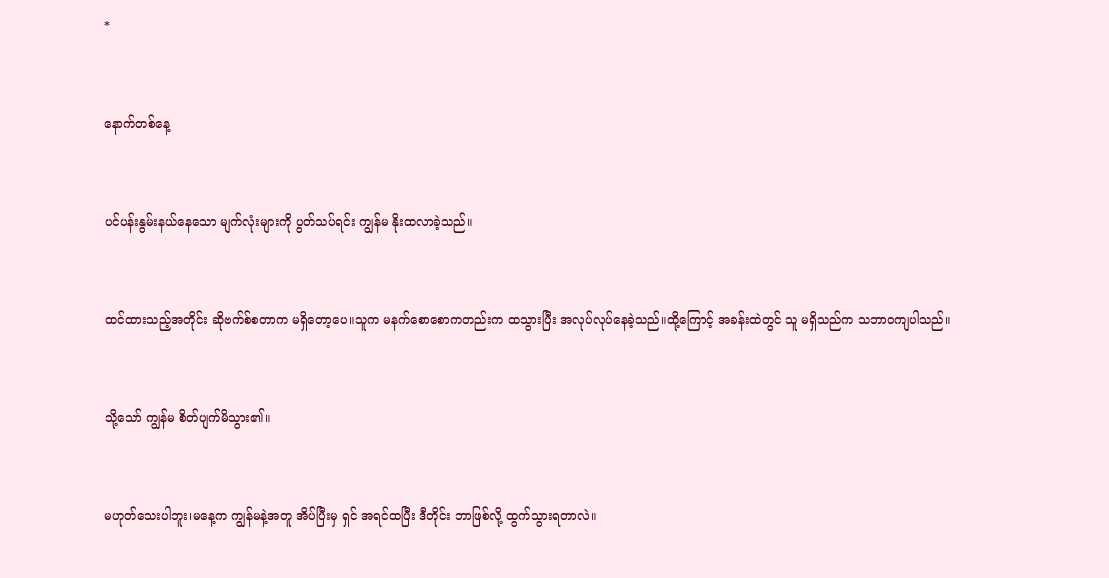*


နောက်တစ်နေ့


ပင်ပန်းနွမ်းနယ်နေသော မျက်လုံးများကို ပွတ်သပ်ရင်း ကျွန်မ နိုးထလာခဲ့သည်။


ထင်ထားသည့်အတိုင်း ဆိုဗက်စ်စတာက မရှိတော့ပေ။သူက မနက်စောစောကတည်းက ထသွားပြီး အလုပ်လုပ်နေခဲ့သည်။ထို့ကြောင့် အခန်းထဲတွင် သူ မရှိသည်က သဘာဝကျပါသည်။


သို့သော် ကျွန်မ စိတ်ပျက်မိသွား၏။


မဟုတ်သေးပါဘူး၊မနေ့က ကျွန်မနဲ့အတူ အိပ်ပြီးမှ ရှင် အရင်ထပြီး ဒီတိုင်း ဘာဖြစ်လို့ ထွက်သွားရတာလဲ။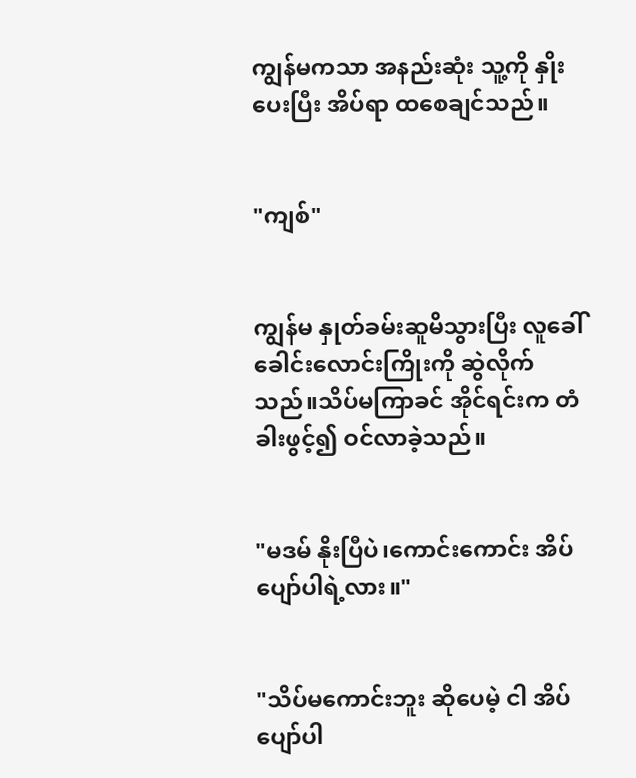ကျွန်မကသာ အနည်းဆုံး သူ့ကို နှိုးပေးပြီး အိပ်ရာ ထစေချင်သည်။


"ကျစ်"


ကျွန်မ နှုတ်ခမ်းဆူမိသွားပြီး လူခေါ်ခေါင်းလောင်းကြိုးကို ဆွဲလိုက်သည်။သိပ်မကြာခင် အိုင်ရင်းက တံခါးဖွင့်၍ ဝင်လာခဲ့သည်။


"မဒမ် နိုးပြီပဲ၊ကောင်းကောင်း အိပ်ပျော်ပါရဲ့လား။"


"သိပ်မကောင်းဘူး ဆိုပေမဲ့ ငါ အိပ်ပျော်ပါ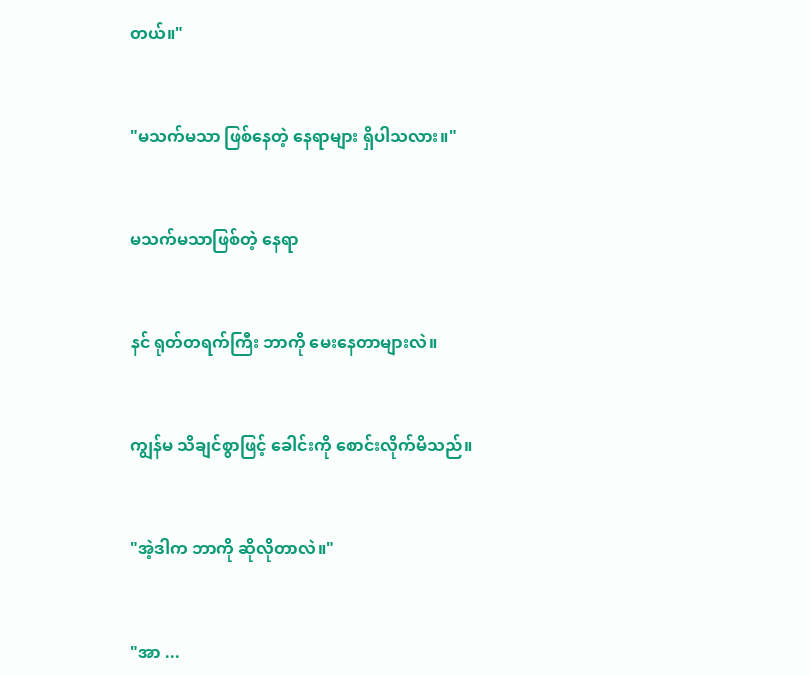တယ်။"


"မသက်မသာ ဖြစ်နေတဲ့ နေရာများ ရှိပါသလား။"


မသက်မသာဖြစ်တဲ့ နေရာ


နင် ရုတ်တရက်ကြီး ဘာကို မေးနေတာများလဲ။


ကျွန်မ သိချင်စွာဖြင့် ခေါင်းကို စောင်းလိုက်မိသည်။


"အဲ့ဒါက ဘာကို ဆိုလိုတာလဲ။"


"အာ ...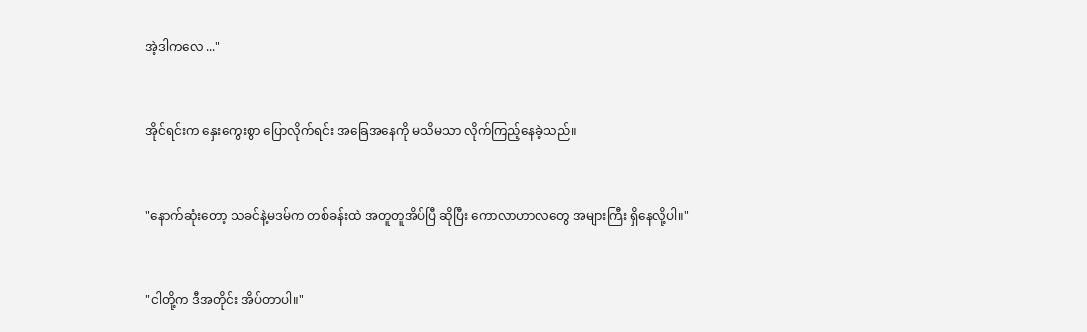အဲ့ဒါကလေ ..."


အိုင်ရင်းက နှေးကွေးစွာ ပြောလိုက်ရင်း အခြေအနေကို မသိမသာ လိုက်ကြည့်နေခဲ့သည်။


"နောက်ဆုံးတော့ သခင်နဲ့မဒမ်က တစ်ခန်းထဲ အတူတူအိပ်ပြီ ဆိုပြီး ကောလာဟာလတွေ အများကြီး ရှိနေလို့ပါ။"


"ငါတို့က ဒီအတိုင်း အိပ်တာပါ။"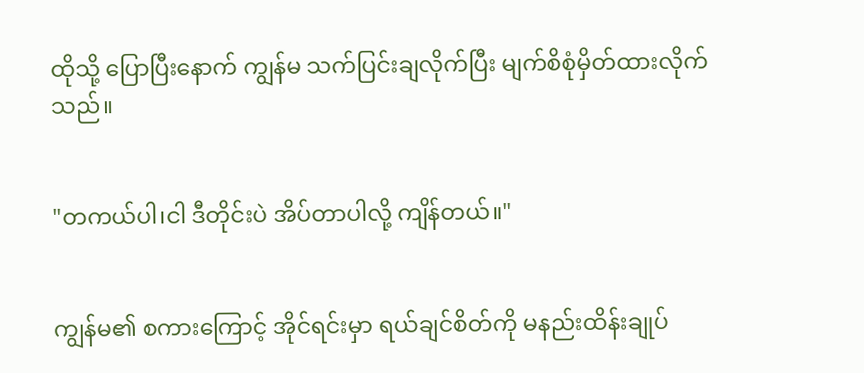ထိုသို့ ပြောပြီးနောက် ကျွန်မ သက်ပြင်းချလိုက်ပြီး မျက်စိစုံမှိတ်ထားလိုက်သည်။


"တကယ်ပါ၊ငါ ဒီတိုင်းပဲ အိပ်တာပါလို့ ကျိန်တယ်။"


ကျွန်မ၏ စကားကြောင့် အိုင်ရင်းမှာ ရယ်ချင်စိတ်ကို မနည်းထိန်းချုပ်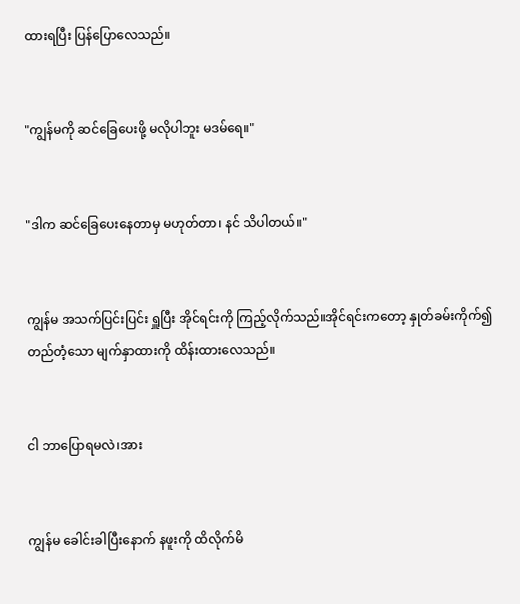ထားရပြီး ပြန်ပြောလေသည်။


"ကျွန်မကို ဆင်ခြေပေးဖို့ မလိုပါဘူး မဒမ်ရေ။"


"ဒါက ဆင်ခြေပေးနေတာမှ မဟုတ်တာ၊ နင် သိပါတယ်။"


ကျွန်မ အသက်ပြင်းပြင်း ရှူပြီး အိုင်ရင်းကို ကြည့်လိုက်သည်။အိုင်ရင်းကတော့ နှုတ်ခမ်းကိုက်၍ တည်တံ့သော မျက်နှာထားကို ထိန်းထားလေသည်။


ငါ ဘာပြောရမလဲ၊အား


ကျွန်မ ခေါင်းခါပြီးနောက် နဖူးကို ထိလိုက်မိ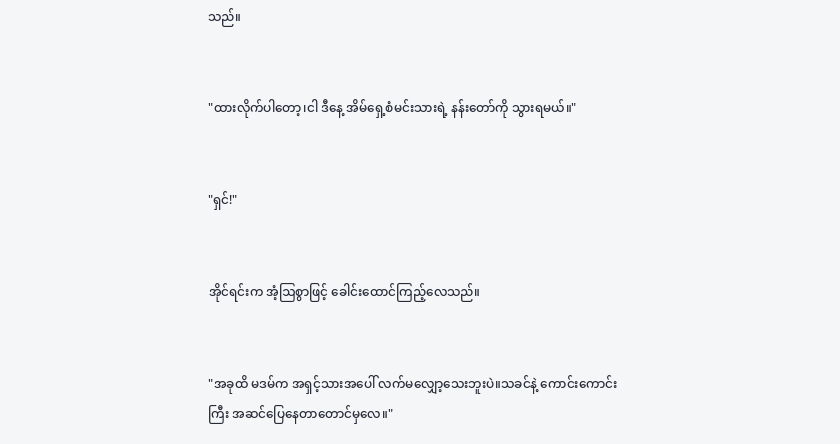သည်။


"ထားလိုက်ပါတော့၊ငါ ဒီနေ့ အိမ်ရှေ့စံမင်းသားရဲ့ နန်းတော်ကို သွားရမယ်။"


"ရှင်!"


အိုင်ရင်းက အံ့ဩစွာဖြင့် ခေါင်းထောင်ကြည့်လေသည်။


"အခုထိ မဒမ်က အရှင့်သားအပေါ် လက်မလျှော့သေးဘူးပဲ။သခင်နဲ့ ကောင်းကောင်းကြီး အဆင်ပြေနေတာတောင်မှလေ။"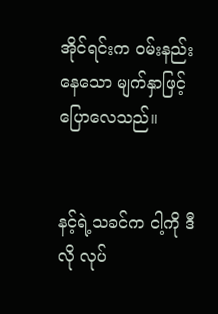အိုင်ရင်းက ဝမ်းနည်းနေသော မျက်နှာဖြင့် ပြောလေသည်။


နင့်ရဲ့သခင်က ငါ့ကို ဒီလို လုပ်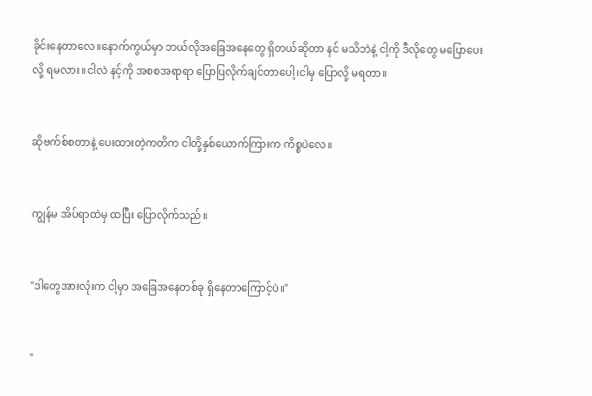ခိုင်းနေတာလေ။နောက်ကွယ်မှာ ဘယ်လိုအခြေအနေတွေ ရှိတယ်ဆိုတာ နင် မသိဘဲနဲ့ ငါ့ကို ဒီလိုတွေ မပြောပေးလို့ ရမလား။ငါလဲ နင့်ကို အစစအရာရာ ပြောပြလိုက်ချင်တာပေါ့၊ငါမှ ပြောလို့ မရတာ။


ဆိုဗက်စ်စတာနဲ့ ပေးထားတဲ့ကတိက ငါတို့နှစ်ယောက်ကြားက ကိစ္စပဲလေ။


ကျွန်မ အိပ်ရာထဲမှ ထပြီး ပြောလိုက်သည်။


"ဒါတွေအားလုံးက ငါ့မှာ အခြေအနေတစ်ခု ရှိနေတာကြောင့်ပဲ။"


"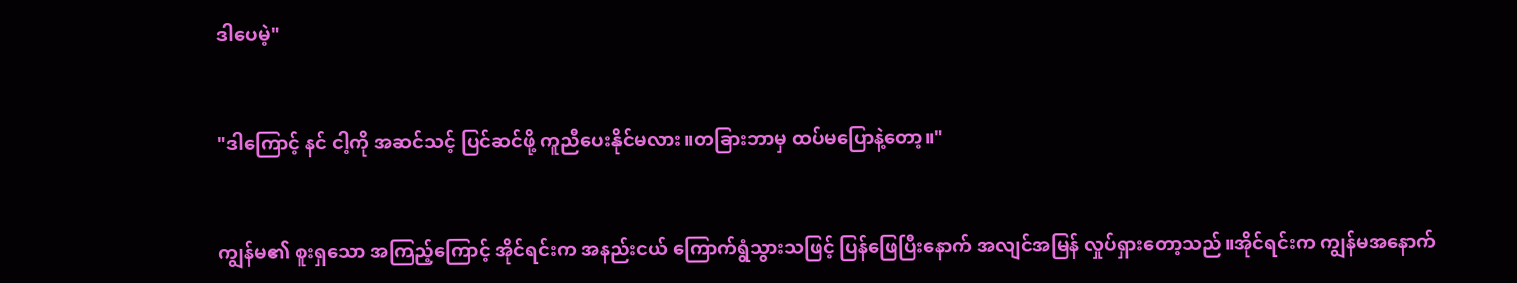ဒါပေမဲ့"


"ဒါကြောင့် နင် ငါ့ကို အဆင်သင့် ပြင်ဆင်ဖို့ ကူညီပေးနိုင်မလား။တခြားဘာမှ ထပ်မပြောနဲ့တော့။"


ကျွန်မ၏ စူးရှသော အကြည့်ကြောင့် အိုင်ရင်းက အနည်းငယ် ကြောက်ရွံသွားသဖြင့် ပြန်ဖြေပြီးနောက် အလျင်အမြန် လှုပ်ရှားတော့သည်။အိုင်ရင်းက ကျွန်မအနောက်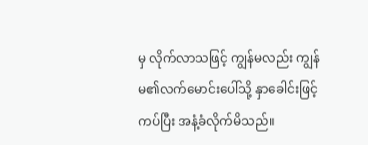မှ လိုက်လာသဖြင့် ကျွန်မလည်း ကျွန်မ၏လက်မောင်းပေါ်သို့ နှာခေါင်းဖြင့် ကပ်ပြီး အနံ့ခံလိုက်မိသည်။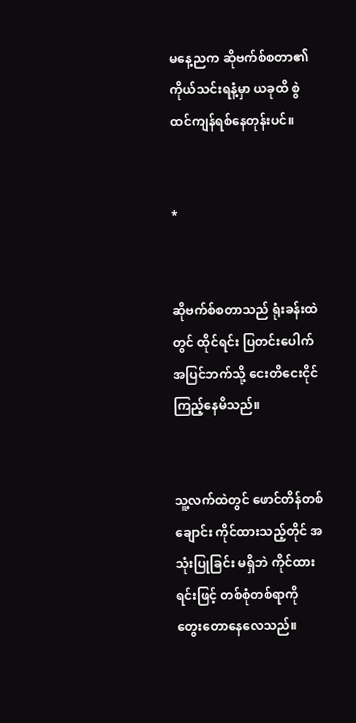မနေ့ညက ဆိုဗက်စ်စတာ၏ကိုယ်သင်းရနံ့မှာ ယခုထိ စွဲထင်ကျန်ရစ်နေတုန်းပင်။


*


ဆိုဗက်စ်စတာသည် ရုံးခန်းထဲတွင် ထိုင်ရင်း ပြတင်းပေါက်အပြင်ဘက်သို့ ငေးတိငေးငိုင် ကြည့်နေမိသည်။


သူ့လက်ထဲတွင် ဖောင်တိန်တစ်ချောင်း ကိုင်ထားသည့်တိုင် အသုံးပြုခြင်း မရှိဘဲ ကိုင်ထားရင်းဖြင့် တစ်စုံတစ်ရာကို တွေးတောနေလေသည်။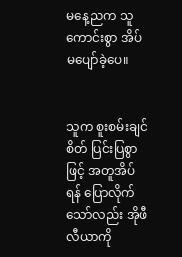မနေ့ညက သူ ကောင်းစွာ အိပ်မပျော်ခဲ့ပေ။


သူက စူးစမ်းချင်စိတ် ပြင်းပြစွာဖြင့် အတူအိပ်ရန် ပြောလိုက်သော်လည်း အိုဖီလီယာကို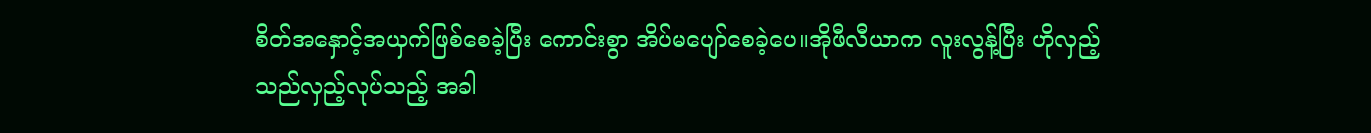စိတ်အနှောင့်အယှက်ဖြစ်စေခဲ့ပြီး ကောင်းစွာ အိပ်မပျော်စေခဲ့ပေ။အိုဖီလီယာက လူးလွန့်ပြီး ဟိုလှည့် သည်လှည့်လုပ်သည့် အခါ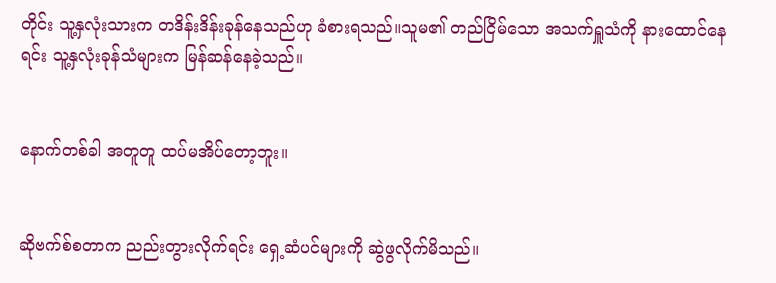တိုင်း သူ့နှလုံးသားက တဒိန်းဒိန်းခုန်နေသည်ဟု ခံစားရသည်။သူမ၏ တည်ငြိမ်သော အသက်ရှူသံကို နားထောင်နေရင်း သူ့နှလုံးခုန်သံများက မြန်ဆန်နေခဲ့သည်။


နောက်တစ်ခါ အတူတူ ထပ်မအိပ်တော့ဘူး။


ဆိုဗက်စ်စတာက ညည်းတွားလိုက်ရင်း ရှေ့ဆံပင်များကို ဆွဲဖွလိုက်မိသည်။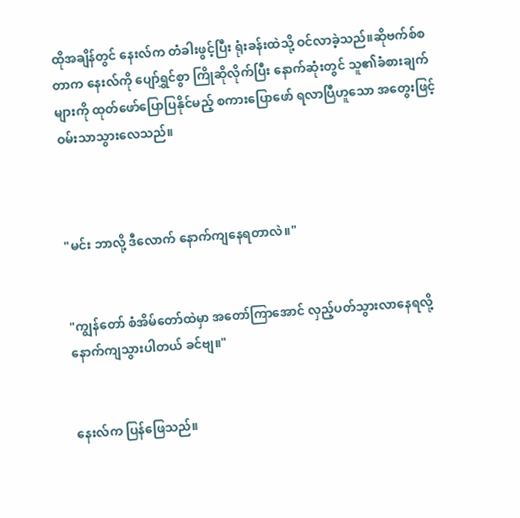ထိုအချိန်တွင် နေးလ်က တံခါးဖွင့်ပြီး ရုံးခန်းထဲသို့ ဝင်လာခဲ့သည်။ဆိုဗက်စ်စတာက နေးလ်ကို ပျော်ရွှင်စွာ ကြိုဆိုလိုက်ပြီး နောက်ဆုံးတွင် သူ၏ခံစားချက်များကို ထုတ်ဖော်ပြောပြနိုင်မည့် စကားပြောဖော် ရလာပြီဟူသော အတွေးဖြင့် ဝမ်းသာသွားလေသည်။



"မင်း ဘာလို့ ဒီလောက် နောက်ကျနေရတာလဲ။"


"ကျွန်တော် စံအိမ်တော်ထဲမှာ အတော်ကြာအောင် လှည့်ပတ်သွားလာနေရလို့ နောက်ကျသွားပါတယ် ခင်ဗျ။"


နေးလ်က ပြန်ဖြေသည်။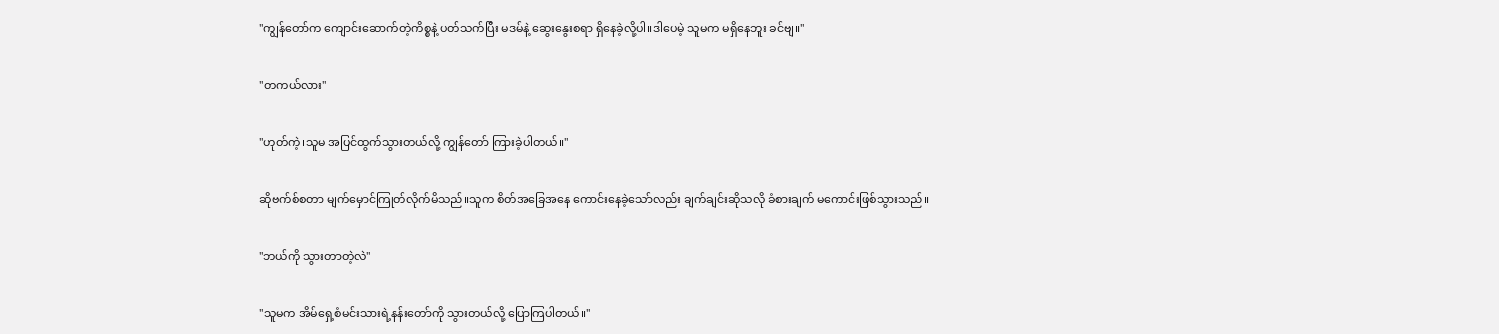"ကျွန်တော်က ကျောင်းဆောက်တဲ့ကိစ္စနဲ့ ပတ်သက်ပြီး မဒမ်နဲ့ ဆွေးနွေးစရာ ရှိနေခဲ့လို့ပါ။ဒါပေမဲ့ သူမက မရှိနေဘူး ခင်ဗျ။"


"တကယ်လား"


"ဟုတ်ကဲ့၊သူမ အပြင်ထွက်သွားတယ်လို့ ကျွန်တော် ကြားခဲ့ပါတယ်။"


ဆိုဗက်စ်စတာ မျက်မှောင်ကြုတ်လိုက်မိသည်။သူက စိတ်အခြေအနေ ကောင်းနေခဲ့သော်လည်း ချက်ချင်းဆိုသလို ခံစားချက် မကောင်းဖြစ်သွားသည်။


"ဘယ်ကို သွားတာတဲ့လဲ"


"သူမက အိမ်ရှေ့စံမင်းသားရဲ့နန်းတော်ကို သွားတယ်လို့ ပြောကြပါတယ်။"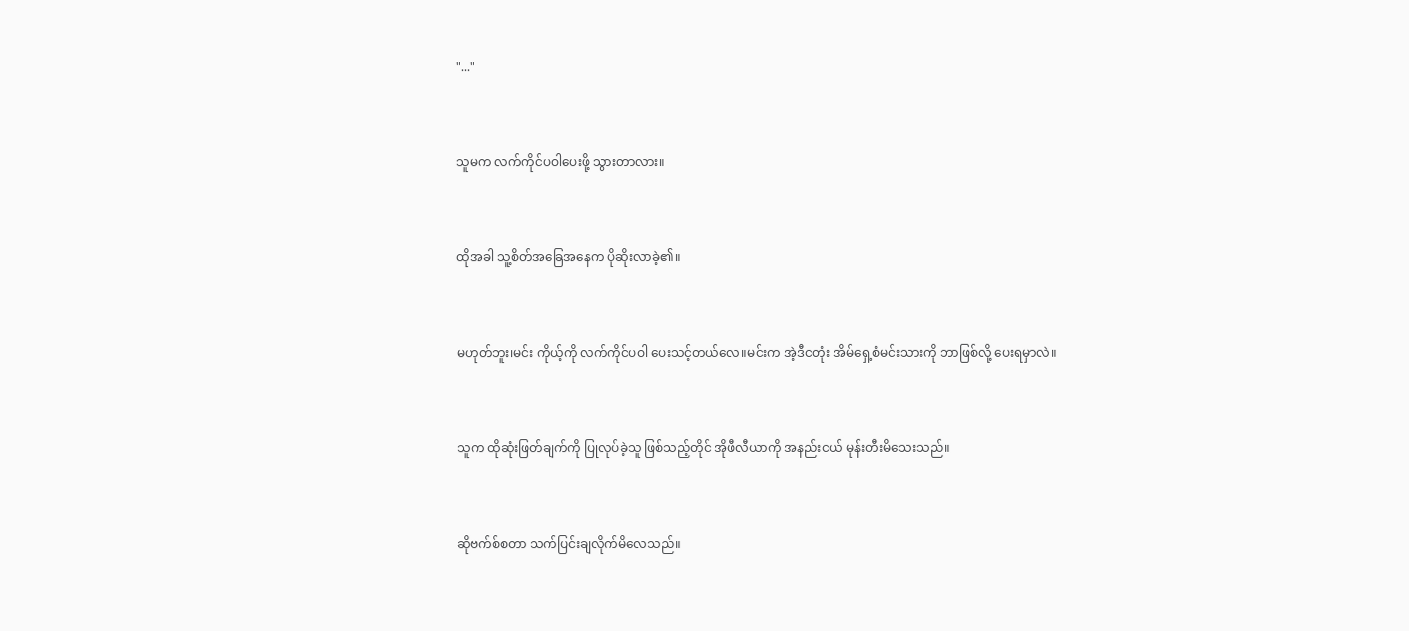"..."


သူမက လက်ကိုင်ပဝါပေးဖို့ သွားတာလား။


ထိုအခါ သူ့စိတ်အခြေအနေက ပိုဆိုးလာခဲ့၏။


မဟုတ်ဘူး၊မင်း ကိုယ့်ကို လက်ကိုင်ပဝါ ပေးသင့်တယ်လေ။မင်းက အဲ့ဒီငတုံး အိမ်ရှေ့စံမင်းသားကို ဘာဖြစ်လို့ ပေးရမှာလဲ။


သူက ထိုဆုံးဖြတ်ချက်ကို ပြုလုပ်ခဲ့သူ ဖြစ်သည့်တိုင် အိုဖီလီယာကို အနည်းငယ် မုန်းတီးမိသေးသည်။


ဆိုဗက်စ်စတာ သက်ပြင်းချလိုက်မိလေသည်။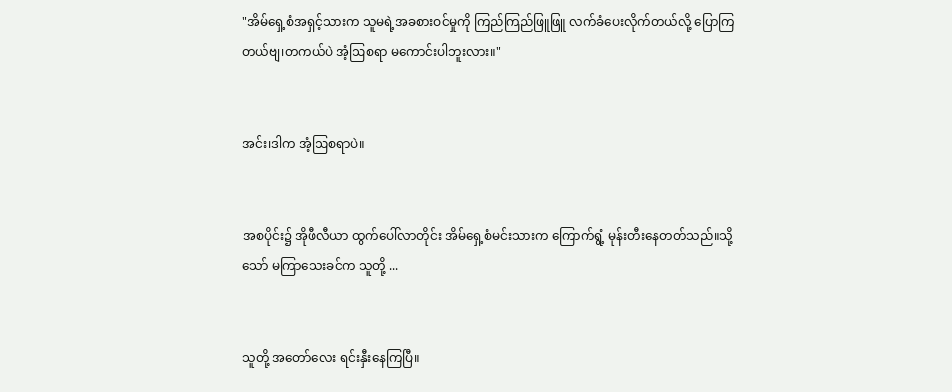"အိမ်ရှေ့စံအရှင့်သားက သူမရဲ့အခစားဝင်မှုကို ကြည်ကြည်ဖြူဖြူ လက်ခံပေးလိုက်တယ်လို့ ပြောကြတယ်ဗျ၊တကယ်ပဲ အံ့ဩစရာ မကောင်းပါဘူးလား။"


အင်း၊ဒါက အံ့ဩစရာပဲ။


အစပိုင်း၌ အိုဖီလီယာ ထွက်ပေါ်လာတိုင်း အိမ်ရှေ့စံမင်းသားက ကြောက်ရွံ့ မုန်းတီးနေတတ်သည်။သို့သော် မကြာသေးခင်က သူတို့ ...


သူတို့ အတော်လေး ရင်းနှီးနေကြပြီ။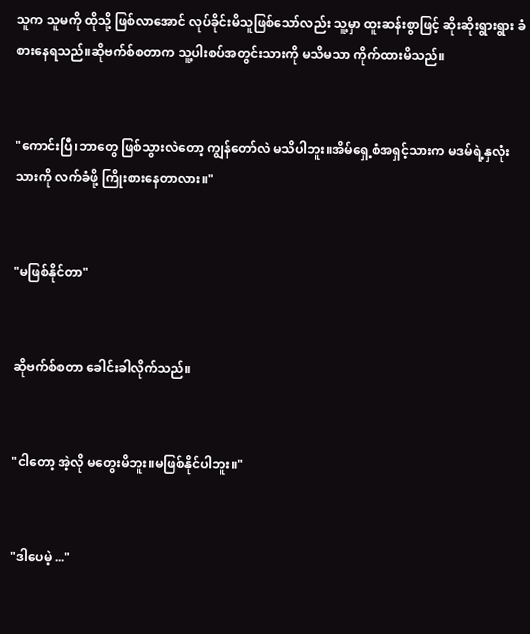သူက သူမကို ထိုသို့ ဖြစ်လာအောင် လုပ်ခိုင်းမိသူဖြစ်သော်လည်း သူ့မှာ ထူးဆန်းစွာဖြင့် ဆိုးဆိုးရွားရွား ခံစားနေရသည်။ဆိုဗက်စ်စတာက သူ့ပါးစပ်အတွင်းသားကို မသိမသာ ကိုက်ထားမိသည်။


"ကောင်းပြီ၊ဘာတွေ ဖြစ်သွားလဲတော့ ကျွန်တော်လဲ မသိပါဘူး။အိမ်ရှေ့စံအရှင့်သားက မဒမ်ရဲ့နှလုံးသားကို လက်ခံဖို့ ကြိုးစားနေတာလား။"


"မဖြစ်နိုင်တာ"


ဆိုဗက်စ်စတာ ခေါင်းခါလိုက်သည်။


"ငါတော့ အဲ့လို မတွေးမိဘူး။မဖြစ်နိုင်ပါဘူး။"


"ဒါပေမဲ့ ..."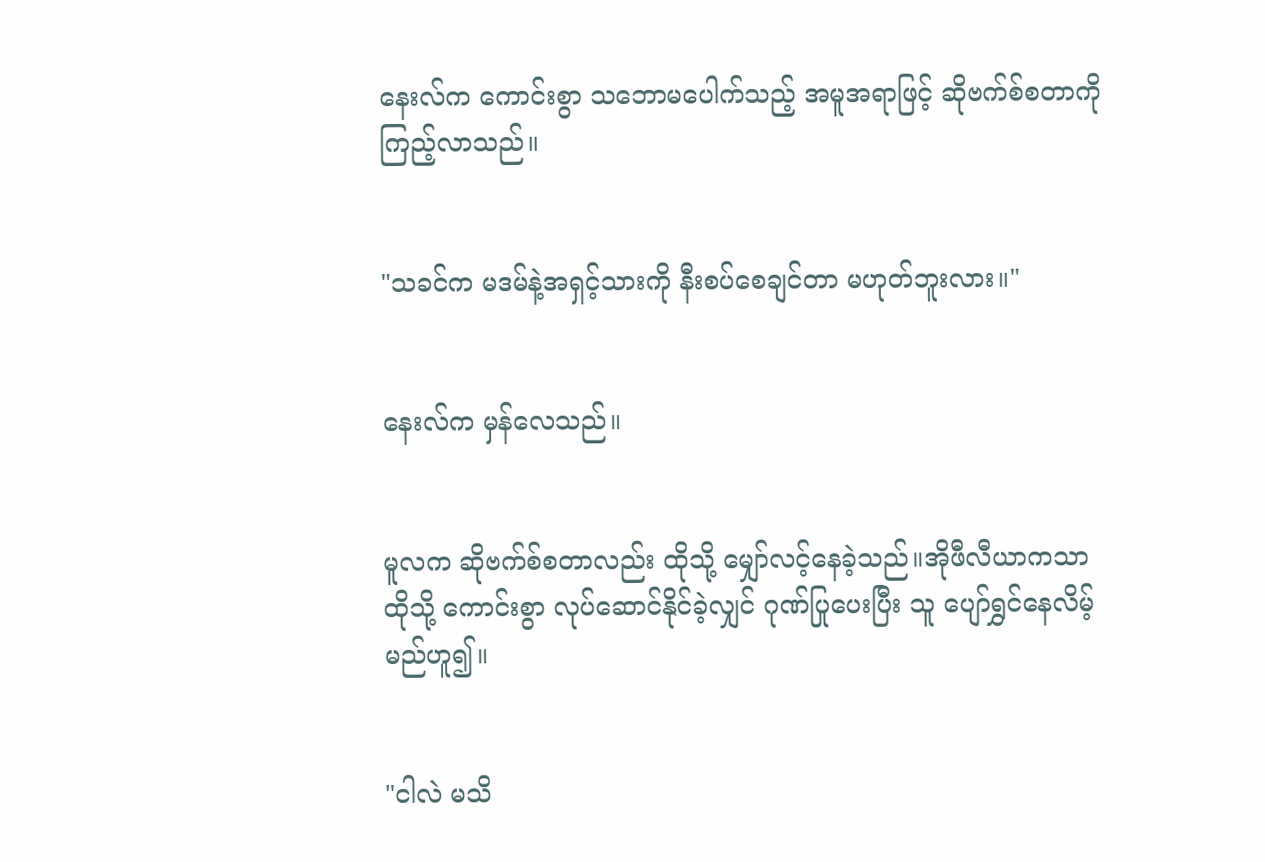နေးလ်က ကောင်းစွာ သဘောမပေါက်သည့် အမူအရာဖြင့် ဆိုဗက်စ်စတာကို ကြည့်လာသည်။


"သခင်က မဒမ်နဲ့အရှင့်သားကို နီးစပ်စေချင်တာ မဟုတ်ဘူးလား။"


နေးလ်က မှန်လေသည်။


မူလက ဆိုဗက်စ်စတာလည်း ထိုသို့ မျှော်လင့်နေခဲ့သည်။အိုဖီလီယာကသာ ထိုသို့ ကောင်းစွာ လုပ်ဆောင်နိုင်ခဲ့လျှင် ဂုဏ်ပြုပေးပြီး သူ ပျော်ရွှင်နေလိမ့်မည်ဟူ၍။


"ငါလဲ မသိ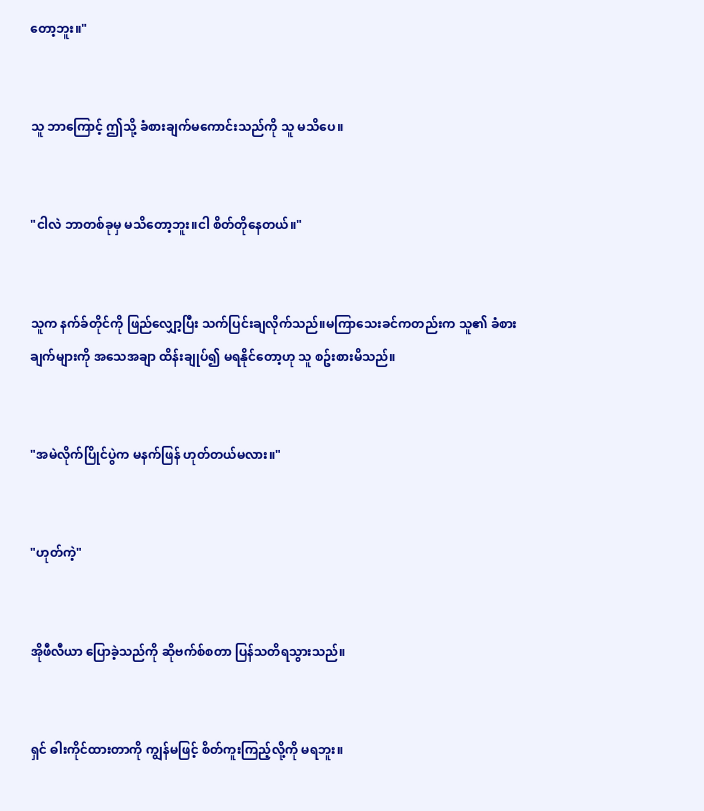တော့ဘူး။"


သူ ဘာကြောင့် ဤသို့ ခံစားချက်မကောင်းသည်ကို သူ မသိပေ။


"ငါလဲ ဘာတစ်ခုမှ မသိတော့ဘူး။ငါ စိတ်တိုနေတယ်။"


သူက နက်ခ်တိုင်ကို ဖြည်လျှော့ပြီး သက်ပြင်းချလိုက်သည်။မကြာသေးခင်ကတည်းက သူ၏ ခံစားချက်များကို အသေအချာ ထိန်းချုပ်၍ မရနိုင်တော့ဟု သူ စဥ်းစားမိသည်။


"အမဲလိုက်ပြိုင်ပွဲက မနက်ဖြန် ဟုတ်တယ်မလား။"


"ဟုတ်ကဲ့"


အိုဖီလီယာ ပြောခဲ့သည်ကို ဆိုဗက်စ်စတာ ပြန်သတိရသွားသည်။


ရှင် ဓါးကိုင်ထားတာကို ကျွန်မဖြင့် စိတ်ကူးကြည့်လို့ကို မရဘူး။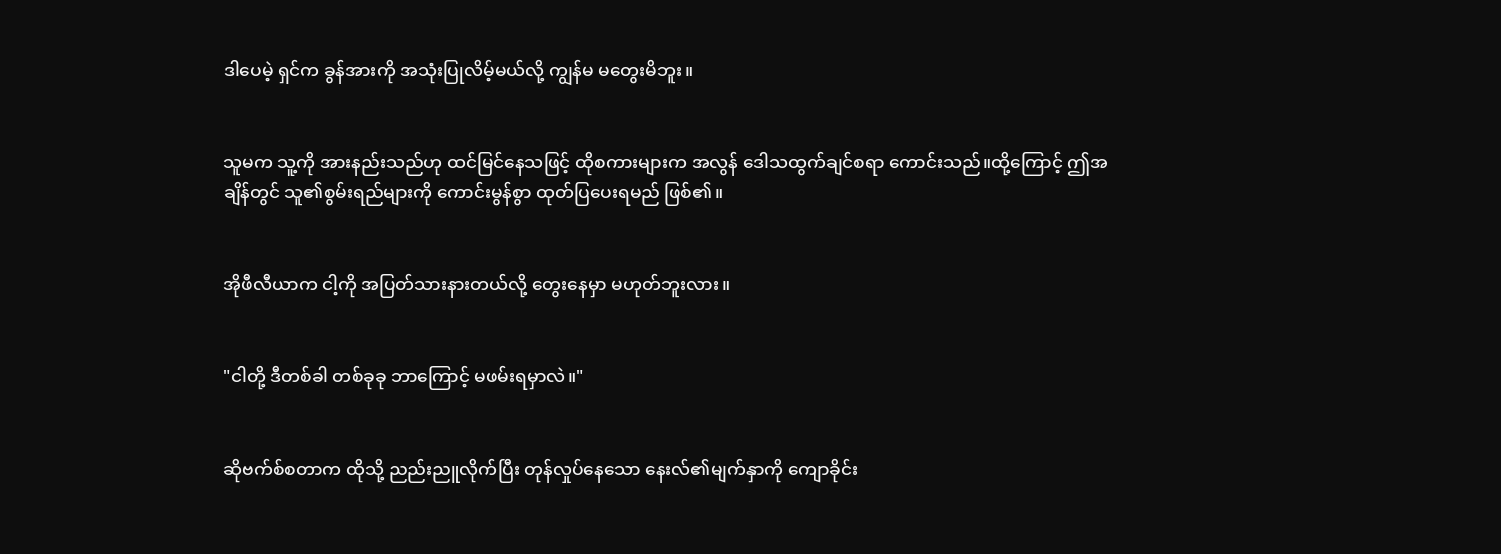ဒါပေမဲ့ ရှင်က ခွန်အားကို အသုံးပြုလိမ့်မယ်လို့ ကျွန်မ မတွေးမိဘူး။


သူမက သူ့ကို အားနည်းသည်ဟု ထင်မြင်နေသဖြင့် ထိုစကားများက အလွန် ဒေါသထွက်ချင်စရာ ကောင်းသည်။ထို့ကြောင့် ဤအချိန်တွင် သူ၏စွမ်းရည်များကို ကောင်းမွန်စွာ ထုတ်ပြပေးရမည် ဖြစ်၏။


အိုဖီလီယာက ငါ့ကို အပြတ်သားနားတယ်လို့ တွေးနေမှာ မဟုတ်ဘူးလား။


"ငါတို့ ဒီတစ်ခါ တစ်ခုခု ဘာကြောင့် မဖမ်းရမှာလဲ။"


ဆိုဗက်စ်စတာက ထိုသို့ ညည်းညူလိုက်ပြီး တုန်လှုပ်နေသော နေးလ်၏မျက်နှာကို ကျောခိုင်း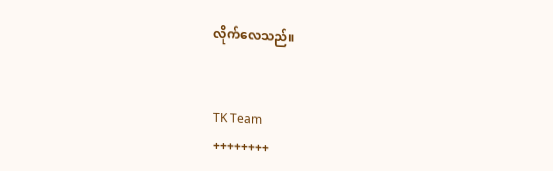လိုက်လေသည်။


TK Team
++++++++